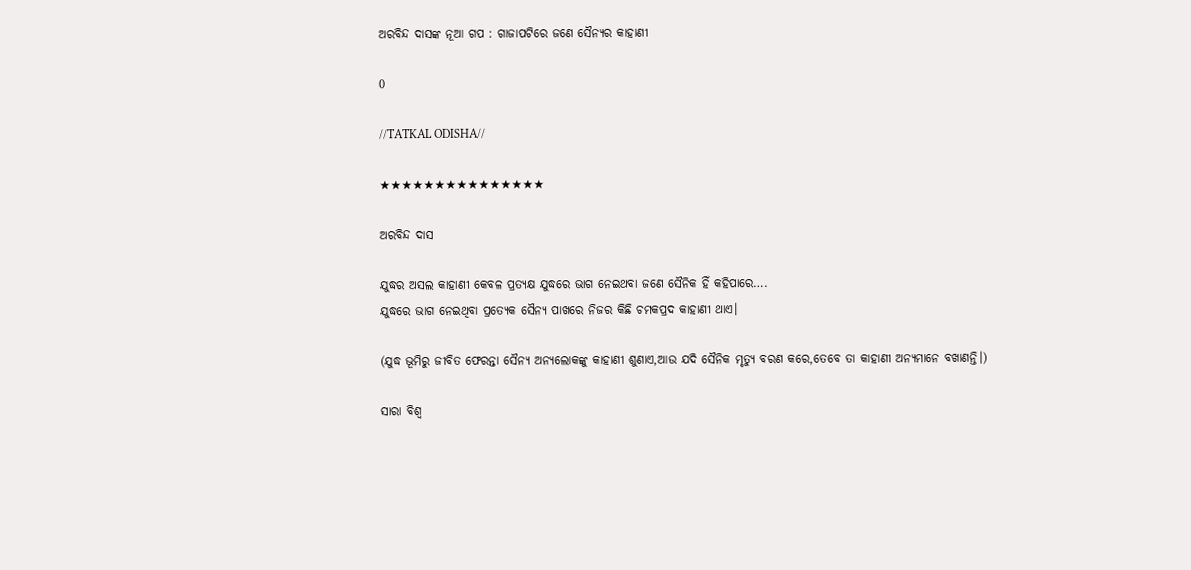ଅରବିନ୍ଦ ଦାସଙ୍କ ନୂଆ ଗପ : ଗାଜାପଟିରେ ଜଣେ ସୈନ୍ୟର କାହାଣୀ

0

//TATKAL ODISHA//

★★★★★★★★★★★★★★★

ଅରବିନ୍ଦ ଦାସ

ଯୁଦ୍ଧର ଅସଲ କାହାଣୀ କେବଳ ପ୍ରତ୍ୟକ୍ଷ ଯୁଦ୍ଧରେ ଭାଗ ନେଇଥବା ଜଣେ ସୈନିକ ହିଁ କହିପାରେ….
ଯୁଦ୍ଧରେ ଭାଗ ନେଇଥିବା ପ୍ରତ୍ୟେକ ସୈନ୍ୟ ପାଖରେ ନିଜର କିଛି ଚମକପ୍ରଦ କାହାଣୀ ଥାଏ।

(ଯୁଦ୍ଧ ଭୂମିରୁ ଜୀବିତ ଫେରନ୍ତା ସୈନ୍ୟ ଅନ୍ୟଲୋକଙ୍କୁ କାହାଣୀ ଶୁଣାଏ,ଆଉ ଯଦି ସୈନିକ ମୃତ୍ୟୁ ବରଣ କରେ,ତେବେ ତା କାହାଣୀ ଅନ୍ୟମାନେ ବଖାଣନ୍ତି।)

ସାରା ବିଶ୍ୱ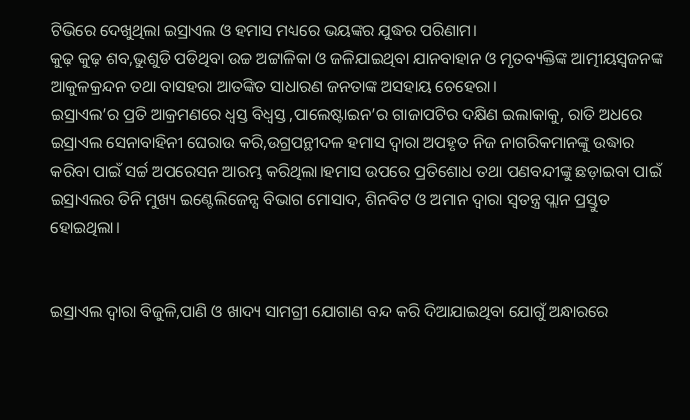ଟିଭିରେ ଦେଖୁଥିଲା ଇସ୍ରାଏଲ ଓ ହମାସ ମଧ୍ୟରେ ଭୟଙ୍କର ଯୁଦ୍ଧର ପରିଣାମ।
କୁଢ଼ କୁଢ଼ ଶବ,ଭୁଶୁଡି ପଡିଥିବା ଉଚ୍ଚ ଅଟ୍ଟାଳିକା ଓ ଜଳିଯାଇଥିବା ଯାନବାହାନ ଓ ମୃତବ୍ୟକ୍ତିଙ୍କ ଆତ୍ମୀୟସ୍ୱଜନଙ୍କ ଆକୁଳକ୍ରନ୍ଦନ ତଥା ବାସହରା ଆତଙ୍କିତ ସାଧାରଣ ଜନତାଙ୍କ ଅସହାୟ ଚେହେରା।
ଇସ୍ରାଏଲ’ର ପ୍ରତି ଆକ୍ରମଣରେ ଧ୍ୱସ୍ତ ବିଧ୍ୱସ୍ତ ,ପାଲେଷ୍ଟାଇନ’ର ଗାଜାପଟିର ଦକ୍ଷିଣ ଇଲାକାକୁ, ରାତି ଅଧରେ ଇସ୍ରାଏଲ ସେନାବାହିନୀ ଘେରାଉ କରି,ଉଗ୍ରପନ୍ଥୀଦଳ ହମାସ ଦ୍ୱାରା ଅପହୃତ ନିଜ ନାଗରିକମାନଙ୍କୁ ଉଦ୍ଧାର କରିବା ପାଇଁ ସର୍ଚ୍ଚ ଅପରେସନ ଆରମ୍ଭ କରିଥିଲା।ହମାସ ଉପରେ ପ୍ରତିଶୋଧ ତଥା ପଣବନ୍ଦୀଙ୍କୁ ଛଡ଼ାଇବା ପାଇଁ ଇସ୍ରାଏଲର ତିନି ମୁଖ୍ୟ ଇଣ୍ଟେଲିଜେନ୍ସ ବିଭାଗ ମୋସାଦ, ଶିନବିଟ ଓ ଅମାନ ଦ୍ୱାରା ସ୍ୱତନ୍ତ୍ର ପ୍ଲାନ ପ୍ରସ୍ତୁତ ହୋଇଥିଲା।


ଇସ୍ରାଏଲ ଦ୍ୱାରା ବିଜୁଳି,ପାଣି ଓ ଖାଦ୍ୟ ସାମଗ୍ରୀ ଯୋଗାଣ ବନ୍ଦ କରି ଦିଆଯାଇଥିବା ଯୋଗୁଁ ଅନ୍ଧାରରେ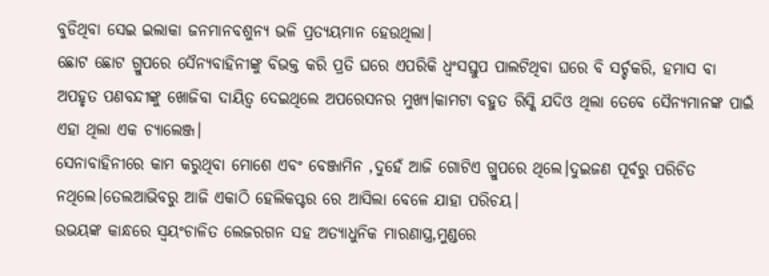ବୁଡିଥିବା ସେଇ ଇଲାକା ଜନମାନବଶୁନ୍ୟ ଭଳି ପ୍ରତ୍ୟୟମାନ ହେଉଥିଲା।
ଛୋଟ ଛୋଟ ଗ୍ରୁପରେ ସୈନ୍ୟବାହିନୀଙ୍କୁ ବିଭକ୍ତ କରି ପ୍ରତି ଘରେ ଏପରିକି ଧ୍ୱଂସସ୍ତୁପ ପାଲଟିଥିବା ଘରେ ବି ସର୍ଚ୍ଚକରି, ହମାସ ବା ଅପହୃତ ପଣବନ୍ଦୀଙ୍କୁ ଖୋଜିବା ଦାୟିତ୍ୱ ଦେଇଥିଲେ ଅପରେସନର ମୁଖ୍ୟ।କାମଟା ବହୁତ ରିସ୍କି ଯଦିଓ ଥିଲା ତେବେ ସୈନ୍ୟମାନଙ୍କ ପାଇଁ ଏହା ଥିଲା ଏକ ଚ୍ୟାଲେଞ୍ଜ।
ସେନାବାହିନୀରେ କାମ କରୁଥିବା ମୋଶେ ଏବଂ ବେଞ୍ଜାମିନ ,ଦୁହେଁ ଆଜି ଗୋଟିଏ ଗ୍ରୁପରେ ଥିଲେ।ଦୁଇଜଣ ପୂର୍ବରୁ ପରିଚିତ ନଥିଲେ।ତେଲଆଭିବରୁ ଆଜି ଏକାଠି ହେଲିକପ୍ଟର ରେ ଆସିଲା ବେଳେ ଯାହା ପରିଚୟ।
ଉଭୟଙ୍କ କାନ୍ଧରେ ସ୍ୱୟଂଚାଳିତ ଲେଜରଗନ ସହ ଅତ୍ୟାଧୁନିକ ମାରଣାସ୍ତ୍ର,ମୁଣ୍ଡରେ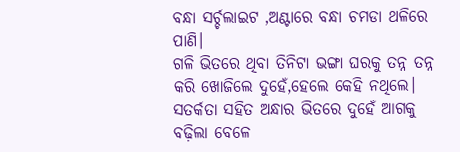ବନ୍ଧା ସର୍ଚ୍ଚଲାଇଟ ,ଅଣ୍ଟାରେ ବନ୍ଧା ଚମଡା ଥଳିରେ ପାଣି।
ଗଳି ଭିତରେ ଥିବା ତିନିଟା ଭଙ୍ଗା ଘରକୁ ତନ୍ନ ତନ୍ନ କରି ଖୋଜିଲେ ଦୁହେଁ,ହେଲେ କେହି ନଥିଲେ।
ସତର୍କତା ସହିତ ଅନ୍ଧାର ଭିତରେ ଦୁହେଁ ଆଗକୁ ବଢ଼ିଲା ବେଳେ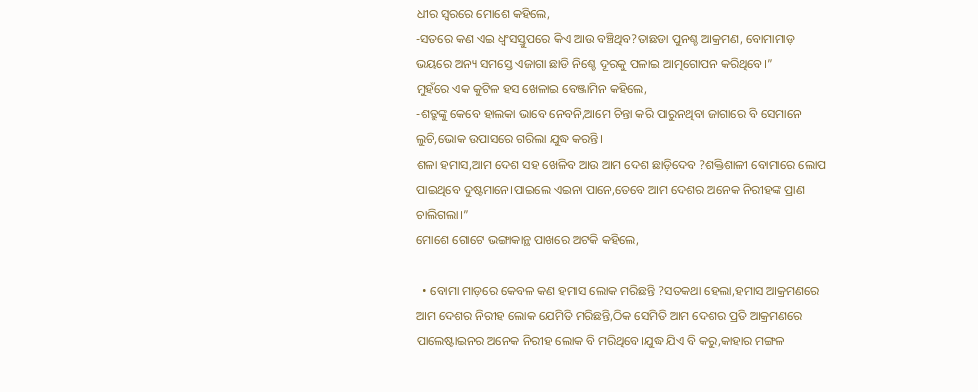ଧୀର ସ୍ୱରରେ ମୋଶେ କହିଲେ,
-ସତରେ କଣ ଏଇ ଧ୍ୱଂସସ୍ତୁପରେ କିଏ ଆଉ ବଞ୍ଚିଥିବ?ତାଛଡା ପୁନଶ୍ଚ ଆକ୍ରମଣ, ବୋମାମାଡ଼ ଭୟରେ ଅନ୍ୟ ସମସ୍ତେ ଏଜାଗା ଛାଡି ନିଶ୍ଚେ ଦୂରକୁ ପଳାଇ ଆତ୍ମଗୋପନ କରିଥିବେ।”
ମୁହଁରେ ଏକ କୁଟିଳ ହସ ଖେଳାଇ ବେଞ୍ଜାମିନ କହିଲେ,
-ଶତ୍ରୁଙ୍କୁ କେବେ ହାଲକା ଭାବେ ନେବନି,ଆମେ ଚିନ୍ତା କରି ପାରୁନଥିବା ଜାଗାରେ ବି ସେମାନେ ଲୁଚି,ଭୋକ ଉପାସରେ ଗରିଲା ଯୁଦ୍ଧ କରନ୍ତି।
ଶଳା ହମାସ,ଆମ ଦେଶ ସହ ଖେଳିବ ଆଉ ଆମ ଦେଶ ଛାଡ଼ିଦେବ ?ଶକ୍ତିଶାଳୀ ବୋମାରେ ଲୋପ ପାଇଥିବେ ଦୁଷ୍ଟମାନେ।ପାଇଲେ ଏଇନା ପାନେ,ତେବେ ଆମ ଦେଶର ଅନେକ ନିରୀହଙ୍କ ପ୍ରାଣ ଚାଲିଗଲା।”
ମୋଶେ ଗୋଟେ ଭଙ୍ଗାକାନ୍ଥ ପାଖରେ ଅଟକି କହିଲେ,

  • ବୋମା ମାଡ଼ରେ କେବଳ କଣ ହମାସ ଲୋକ ମରିଛନ୍ତି ?ସତକଥା ହେଲା,ହମାସ ଆକ୍ରମଣରେ ଆମ ଦେଶର ନିରୀହ ଲୋକ ଯେମିତି ମରିଛନ୍ତି,ଠିକ ସେମିତି ଆମ ଦେଶର ପ୍ରତି ଆକ୍ରମଣରେ ପାଲେଷ୍ଟାଇନର ଅନେକ ନିରୀହ ଲୋକ ବି ମରିଥିବେ।ଯୁଦ୍ଧ ଯିଏ ବି କରୁ,କାହାର ମଙ୍ଗଳ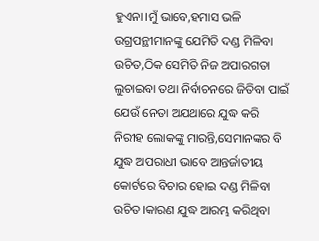ହୁଏନା।ମୁଁ ଭାବେ,ହମାସ ଭଳି ଉଗ୍ରପନ୍ଥୀମାନଙ୍କୁ ଯେମିତି ଦଣ୍ଡ ମିଳିବା ଉଚିତ,ଠିକ ସେମିତି ନିଜ ଅପାରଗତା ଲୁଚାଇବା ତଥା ନିର୍ବାଚନରେ ଜିତିବା ପାଇଁ ଯେଉଁ ନେତା ଅଯଥାରେ ଯୁଦ୍ଧ କରି ନିରୀହ ଲୋକଙ୍କୁ ମାରନ୍ତି,ସେମାନଙ୍କର ବି ଯୁଦ୍ଧ ଅପରାଧୀ ଭାବେ ଆନ୍ତର୍ଜାତୀୟ କୋର୍ଟରେ ବିଚାର ହୋଇ ଦଣ୍ଡ ମିଳିବା ଉଚିତ।କାରଣ ଯୁଦ୍ଧ ଆରମ୍ଭ କରିଥିବା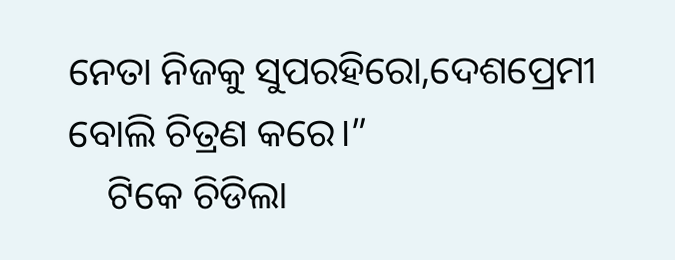ନେତା ନିଜକୁ ସୁପରହିରୋ,ଦେଶପ୍ରେମୀ ବୋଲି ଚିତ୍ରଣ କରେ।”
    ଟିକେ ଚିଡିଲା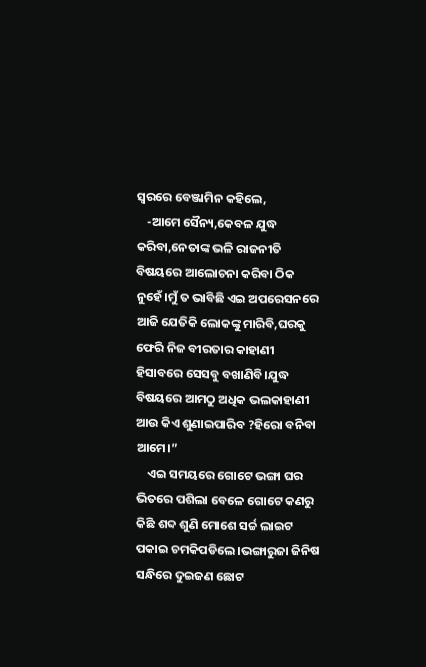ସ୍ୱରରେ ବେଞ୍ଜାମିନ କହିଲେ,
    -ଆମେ ସୈନ୍ୟ,କେବଳ ଯୁଦ୍ଧ କରିବା,ନେତାଙ୍କ ଭଳି ରାଜନୀତି ବିଷୟରେ ଆଲୋଚନା କରିବା ଠିକ ନୁହେଁ।ମୁଁ ତ ଭାବିଛି ଏଇ ଅପରେସନରେ ଆଜି ଯେତିକି ଲୋକଙ୍କୁ ମାରିବି,ଘରକୁ ଫେରି ନିଜ ବୀରତାର କାହାଣୀ ହିସାବରେ ସେସବୁ ବଖାଣିବି।ଯୁଦ୍ଧ ବିଷୟରେ ଆମଠୁ ଅଧିକ ଭଲକାହାଣୀ ଆଉ କିଏ ଶୁଣାଇପାରିବ ?ହିରୋ ବନିବା ଆମେ।”
    ଏଇ ସମୟରେ ଗୋଟେ ଭଙ୍ଗା ଘର ଭିତରେ ପଶିଲା ବେଳେ ଗୋଟେ କଣରୁ କିଛି ଶବ୍ଦ ଶୁଣି ମୋଶେ ସର୍ଚ୍ଚ ଲାଇଟ ପକାଇ ଚମକିପଡିଲେ।ଭଙ୍ଗାରୁଜା ଜିନିଷ ସନ୍ଧିରେ ଦୁଇଜଣ ଛୋଟ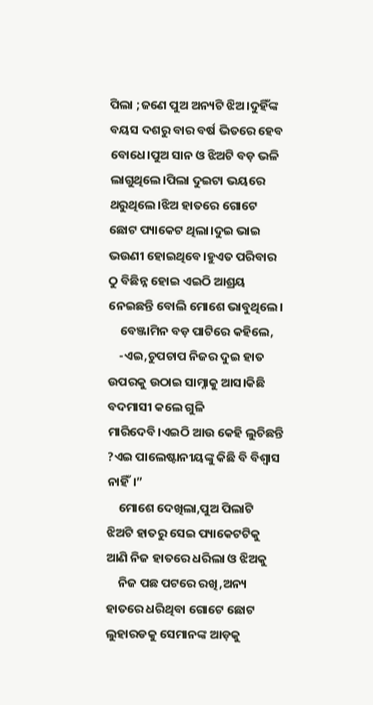ପିଲା ;ଜଣେ ପୁଅ ଅନ୍ୟଟି ଝିଅ।ଦୁହିଁଙ୍କ ବୟସ ଦଶରୁ ବାର ବର୍ଷ ଭିତରେ ହେବ ବୋଧେ।ପୁଅ ସାନ ଓ ଝିଅଟି ବଡ଼ ଭଳି ଲାଗୁଥିଲେ।ପିଲା ଦୁଇଟା ଭୟରେ ଥରୁଥିଲେ।ଝିଅ ହାତରେ ଗୋଟେ ଛୋଟ ପ୍ୟାକେଟ ଥିଲା।ଦୁଇ ଭାଇ ଭଉଣୀ ହୋଇଥିବେ।ହୁଏତ ପରିବାର ଠୁ ବିଛିନ୍ନ ହୋଇ ଏଇଠି ଆଶ୍ରୟ ନେଇଛନ୍ତି ବୋଲି ମୋଶେ ଭାବୁଥିଲେ।
    ବେଞ୍ଜାମିନ ବଡ଼ ପାଟିରେ କହିଲେ,
    -ଏଇ,ଚୁପଚାପ ନିଜର ଦୁଇ ହାତ ଉପରକୁ ଉଠାଇ ସାମ୍ନାକୁ ଆସ।କିଛି ବଦମାସୀ କଲେ ଗୁଳି ମାରିଦେବି।ଏଇଠି ଆଉ କେହି ଲୁଚିଛନ୍ତି ?ଏଇ ପାଲେଷ୍ଟାନୀୟଙ୍କୁ କିଛି ବି ବିଶ୍ବାସ ନାହିଁ।”
    ମୋଶେ ଦେଖିଲା,ପୁଅ ପିଲାଟି ଝିଅଟି ହାତରୁ ସେଇ ପ୍ୟାକେଟଟିକୁ ଆଣି ନିଜ ହାତରେ ଧରିଲା ଓ ଝିଅକୁ
    ନିଜ ପଛ ପଟରେ ରଖି,ଅନ୍ୟ ହାତରେ ଧରିଥିବା ଗୋଟେ ଛୋଟ ଲୁହାରଡକୁ ସେମାନଙ୍କ ଆଡ଼କୁ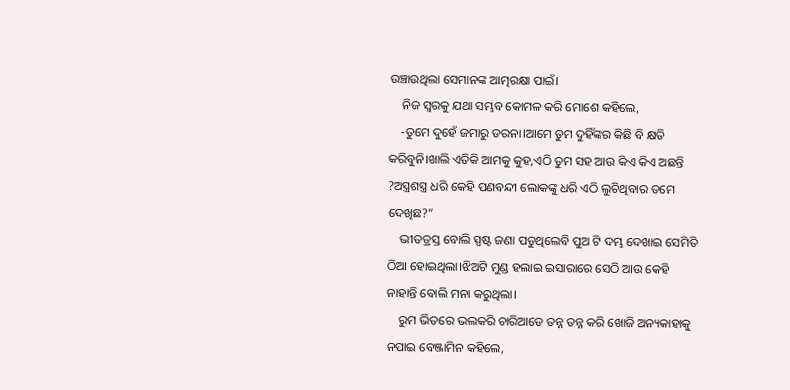ଉଞ୍ଚାଉଥିଲା ସେମାନଙ୍କ ଆତ୍ମରକ୍ଷା ପାଇଁ।
    ନିଜ ସ୍ୱରକୁ ଯଥା ସମ୍ଭବ କୋମଳ କରି ମୋଶେ କହିଲେ,
    -ତୁମେ ଦୁହେଁ ଜମାରୁ ଡରନା।ଆମେ ତୁମ ଦୁହିଁଙ୍କର କିଛି ବି କ୍ଷତି କରିବୁନି।ଖାଲି ଏତିକି ଆମକୁ କୁହ,ଏଠି ତୁମ ସହ ଆଉ କିଏ କିଏ ଅଛନ୍ତି ?ଅସ୍ତ୍ରଶସ୍ତ୍ର ଧରି କେହି ପଣବନ୍ଦୀ ଲୋକଙ୍କୁ ଧରି ଏଠି ଲୁଚିଥିବାର ତମେ ଦେଖିଛ?”
    ଭୀତତ୍ରସ୍ତ ବୋଲି ସ୍ପଷ୍ଟ ଜଣା ପଡୁଥିଲେବି ପୁଅ ଟି ଦମ୍ଭ ଦେଖାଇ ସେମିତି ଠିଆ ହୋଇଥିଲା।ଝିଅଟି ମୁଣ୍ଡ ହଲାଇ ଇସାରାରେ ସେଠି ଆଉ କେହି ନାହାନ୍ତି ବୋଲି ମନା କରୁଥିଲା।
    ରୁମ ଭିତରେ ଭଲକରି ଚାରିଆଡେ ତନ୍ନ ତନ୍ନ କରି ଖୋଜି ଅନ୍ୟକାହାକୁ ନପାଇ ବେଞ୍ଜାମିନ କହିଲେ,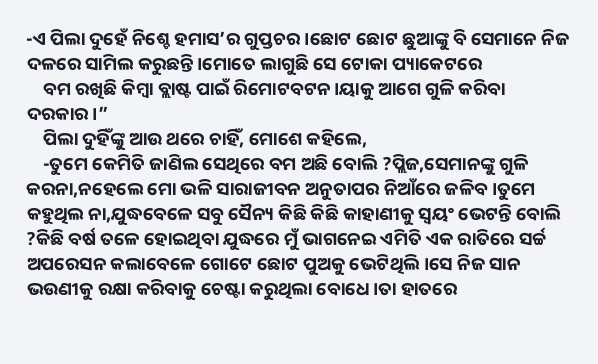-ଏ ପିଲା ଦୁହେଁ ନିଶ୍ଚେ ହମାସ’ର ଗୁପ୍ତଚର।ଛୋଟ ଛୋଟ ଛୁଆଙ୍କୁ ବି ସେମାନେ ନିଜ ଦଳରେ ସାମିଲ କରୁଛନ୍ତି।ମୋତେ ଲାଗୁଛି ସେ ଟୋକା ପ୍ୟାକେଟରେ
    ବମ ରଖିଛି କିମ୍ବା ବ୍ଲାଷ୍ଟ ପାଇଁ ରିମୋଟବଟନ।ୟାକୁ ଆଗେ ଗୁଳି କରିବା ଦରକାର।”
    ପିଲା ଦୁହିଁଙ୍କୁ ଆଉ ଥରେ ଚାହିଁ, ମୋଶେ କହିଲେ,
    -ତୁମେ କେମିତି ଜାଣିଲ ସେଥିରେ ବମ ଅଛି ବୋଲି ?ପ୍ଲିଜ,ସେମାନଙ୍କୁ ଗୁଳି କରନା,ନହେଲେ ମୋ ଭଳି ସାରାଜୀବନ ଅନୁତାପର ନିଆଁରେ ଜଳିବ।ତୁମେ କହୁଥିଲ ନା,ଯୁଦ୍ଧବେଳେ ସବୁ ସୈନ୍ୟ କିଛି କିଛି କାହାଣୀକୁ ସ୍ୱୟଂ ଭେଟନ୍ତି ବୋଲି ?କିଛି ବର୍ଷ ତଳେ ହୋଇଥିବା ଯୁଦ୍ଧରେ ମୁଁ ଭାଗନେଇ ଏମିତି ଏକ ରାତିରେ ସର୍ଚ୍ଚ ଅପରେସନ କଲାବେଳେ ଗୋଟେ ଛୋଟ ପୁଅକୁ ଭେଟିଥିଲି।ସେ ନିଜ ସାନ ଭଉଣୀକୁ ରକ୍ଷା କରିବାକୁ ଚେଷ୍ଟା କରୁଥିଲା ବୋଧେ।ତା ହାତରେ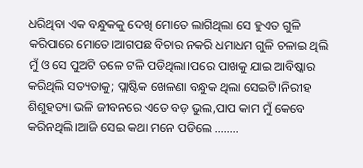ଧରିଥିବା ଏକ ବନ୍ଧୁକକୁ ଦେଖି ମୋତେ ଲାଗିଥିଲା ସେ ହୁଏତ ଗୁଳି କରିପାରେ ମୋତେ।ଆଗପଛ ବିଚାର ନକରି ଧମାଧମ ଗୁଳି ଚଳାଇ ଥିଲି ମୁଁ ଓ ସେ ପୁଅଟି ତଳେ ଟଳି ପଡିଥିଲା।ପରେ ପାଖକୁ ଯାଇ ଆବିଷ୍କାର କରିଥିଲି ସତ୍ୟତାକୁ; ପ୍ଲାଷ୍ଟିକ ଖେଳଣା ବନ୍ଧୁକ ଥିଲା ସେଇଟି।ନିରୀହ ଶିଶୁହତ୍ୟା ଭଳି ଜୀବନରେ ଏତେ ବଡ଼ ଭୁଲ,ପାପ କାମ ମୁଁ କେବେ କରିନଥିଲି।ଆଜି ସେଇ କଥା ମନେ ପଡିଲେ ……..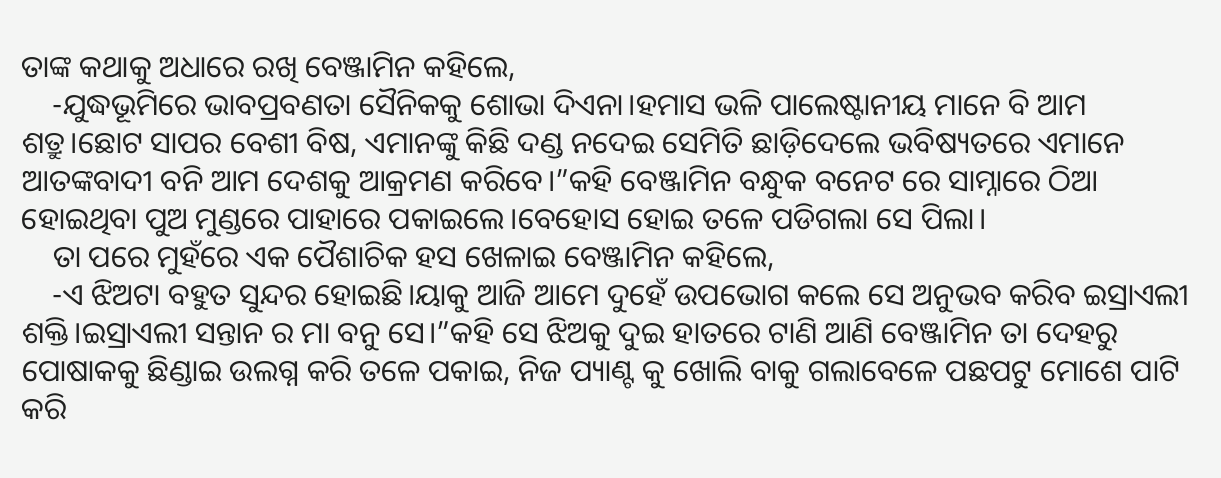ତାଙ୍କ କଥାକୁ ଅଧାରେ ରଖି ବେଞ୍ଜାମିନ କହିଲେ,
    -ଯୁଦ୍ଧଭୂମିରେ ଭାବପ୍ରବଣତା ସୈନିକକୁ ଶୋଭା ଦିଏନା।ହମାସ ଭଳି ପାଲେଷ୍ଟାନୀୟ ମାନେ ବି ଆମ ଶତ୍ରୁ।ଛୋଟ ସାପର ବେଶୀ ବିଷ, ଏମାନଙ୍କୁ କିଛି ଦଣ୍ଡ ନଦେଇ ସେମିତି ଛାଡ଼ିଦେଲେ ଭବିଷ୍ୟତରେ ଏମାନେ ଆତଙ୍କବାଦୀ ବନି ଆମ ଦେଶକୁ ଆକ୍ରମଣ କରିବେ।”କହି ବେଞ୍ଜାମିନ ବନ୍ଧୁକ ବନେଟ ରେ ସାମ୍ନାରେ ଠିଆ ହୋଇଥିବା ପୁଅ ମୁଣ୍ଡରେ ପାହାରେ ପକାଇଲେ।ବେହୋସ ହୋଇ ତଳେ ପଡିଗଲା ସେ ପିଲା।
    ତା ପରେ ମୁହଁରେ ଏକ ପୈଶାଚିକ ହସ ଖେଳାଇ ବେଞ୍ଜାମିନ କହିଲେ,
    -ଏ ଝିଅଟା ବହୁତ ସୁନ୍ଦର ହୋଇଛି।ୟାକୁ ଆଜି ଆମେ ଦୁହେଁ ଉପଭୋଗ କଲେ ସେ ଅନୁଭବ କରିବ ଇସ୍ରାଏଲୀ ଶକ୍ତି।ଇସ୍ରାଏଲୀ ସନ୍ତାନ ର ମା ବନୁ ସେ।”କହି ସେ ଝିଅକୁ ଦୁଇ ହାତରେ ଟାଣି ଆଣି ବେଞ୍ଜାମିନ ତା ଦେହରୁ ପୋଷାକକୁ ଛିଣ୍ଡାଇ ଉଲଗ୍ନ କରି ତଳେ ପକାଇ, ନିଜ ପ୍ୟାଣ୍ଟ କୁ ଖୋଲି ବାକୁ ଗଲାବେଳେ ପଛପଟୁ ମୋଶେ ପାଟି କରି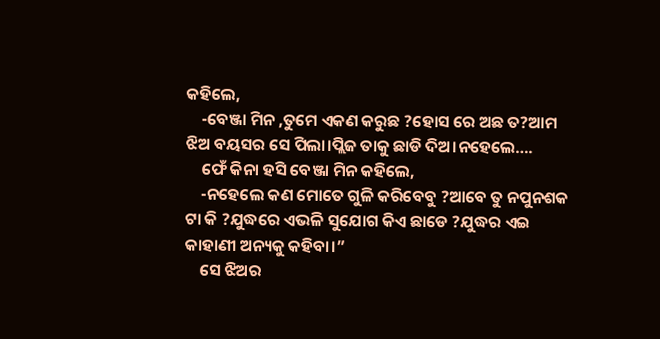କହିଲେ,
    -ବେଞ୍ଜା ମିନ ,ତୁମେ ଏକଣ କରୁଛ ?ହୋସ ରେ ଅଛ ତ?ଆମ ଝିଅ ବୟସର ସେ ପିଲା।ପ୍ଲିଜ ତାକୁ ଛାଡି ଦିଅ।ନହେଲେ….
    ଫେଁ କିନା ହସି ବେଞ୍ଜା ମିନ କହିଲେ,
    -ନହେଲେ କଣ ମୋତେ ଗୁଳି କରିବେବୁ ?ଆବେ ତୁ ନପୁନଶକ ଟା କି ?ଯୁଦ୍ଧରେ ଏଭଳି ସୁଯୋଗ କିଏ ଛାଡେ ?ଯୁଦ୍ଧର ଏଇ କାହାଣୀ ଅନ୍ୟକୁ କହିବା।”
    ସେ ଝିଅର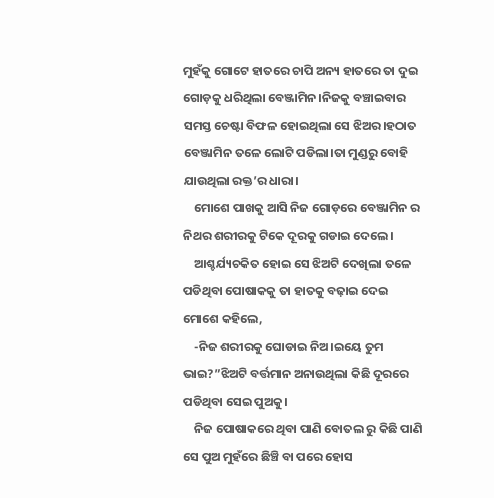ମୁହଁକୁ ଗୋଟେ ହାତରେ ଚାପି ଅନ୍ୟ ହାତରେ ତା ଦୁଇ ଗୋଡ଼କୁ ଧରିଥିଲା ବେଞ୍ଜାମିନ।ନିଜକୁ ବଞ୍ଚାଇବାର ସମସ୍ତ ଚେଷ୍ଟା ବିଫଳ ହୋଇଥିଲା ସେ ଝିଅର।ହଠାତ ବେଞ୍ଜାମିନ ତଳେ ଲୋଟି ପଡିଲା।ତା ମୁଣ୍ଡରୁ ବୋହି ଯାଉଥିଲା ରକ୍ତ’ର ଧାରା।
    ମୋଶେ ପାଖକୁ ଆସି ନିଜ ଗୋଡ଼ରେ ବେଞ୍ଜାମିନ ର ନିଥର ଶରୀରକୁ ଟିକେ ଦୂରକୁ ଗଡାଇ ଦେଲେ।
    ଆଶ୍ଚର୍ଯ୍ୟଚକିତ ହୋଇ ସେ ଝିଅଟି ଦେଖିଲା ତଳେ ପଡିଥିବା ପୋଷାକକୁ ତା ହାତକୁ ବଢ଼ାଇ ଦେଇ ମୋଶେ କହିଲେ,
    -ନିଜ ଶରୀରକୁ ଘୋଡାଇ ନିଅ।ଇୟେ ତୁମ ଭାଇ?”ଝିଅଟି ବର୍ତ୍ତମାନ ଅନାଉଥିଲା କିଛି ଦୂରରେ ପଡିଥିବା ସେଇ ପୁଅକୁ।
    ନିଜ ପୋଷାକରେ ଥିବା ପାଣି ବୋତଲ ରୁ କିଛି ପାଣି ସେ ପୁଅ ମୁହଁରେ ଛିଞ୍ଚି ବା ପରେ ହୋସ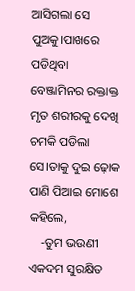ଆସିଗଲା ସେ ପୁଅକୁ।ପାଖରେ ପଡିଥିବା ବେଞ୍ଜାମିନର ରକ୍ତାକ୍ତ ମୃତ ଶରୀରକୁ ଦେଖି ଚମକି ପଡିଲା ସେ।ତାକୁ ଦୁଇ ଢ଼ୋକ ପାଣି ପିଆଇ ମୋଶେ କହିଲେ,
    -ତୁମ ଭଉଣୀ ଏକଦମ ସୁରକ୍ଷିତ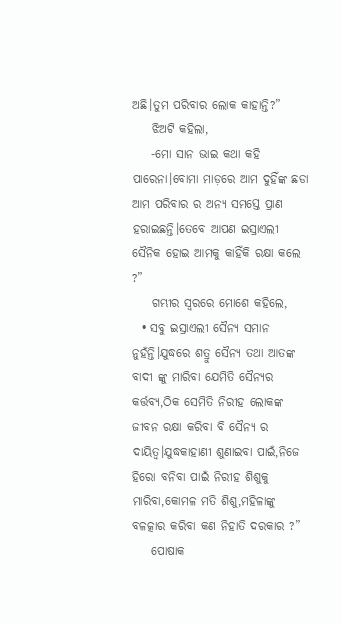ଅଛି।ତୁମ ପରିବାର ଲୋକ କାହାନ୍ତି?”
    ଝିଅଟି କହିଲା,
    -ମୋ ସାନ ଭାଇ କଥା କହି ପାରେନା।ବୋମା ମାଡ଼ରେ ଆମ ଦୁହିଁଙ୍କ ଛଡା ଆମ ପରିବାର ର ଅନ୍ୟ ସମସ୍ତେ ପ୍ରାଣ ହରାଇଛନ୍ତି।ତେବେ ଆପଣ ଇସ୍ରାଏଲୀ ସୈନିକ ହୋଇ ଆମକୁ କାହିଁକି ରକ୍ଷା କଲେ ?”
    ଗମ୍ଭୀର ସ୍ୱରରେ ମୋଶେ କହିଲେ,
  • ସବୁ ଇସ୍ରାଏଲୀ ସୈନ୍ୟ ସମାନ ନୁହଁନ୍ତି।ଯୁଦ୍ଧରେ ଶତ୍ରୁ ସୈନ୍ୟ ତଥା ଆତଙ୍କ ବାଦୀ ଙ୍କୁ ମାରିବା ଯେମିତି ସୈନ୍ୟର କର୍ତ୍ତବ୍ୟ,ଠିକ ସେମିତି ନିରୀହ ଲୋକଙ୍କ ଜୀବନ ରକ୍ଷା କରିବା ବି ସୈନ୍ୟ ର ଦାୟିତ୍ୱ।ଯୁଦ୍ଧକାହାଣୀ ଶୁଣାଇବା ପାଇଁ,ନିଜେ ହିରୋ ବନିବା ପାଇଁ ନିରୀହ ଶିଶୁକୁ ମାରିବା,କୋମଳ ମତି ଶିଶୁ,ମହିଳାଙ୍କୁ ବଳତ୍କାର କରିବା କଣ ନିହାତି ଦରକାର ?”
    ପୋଷାକ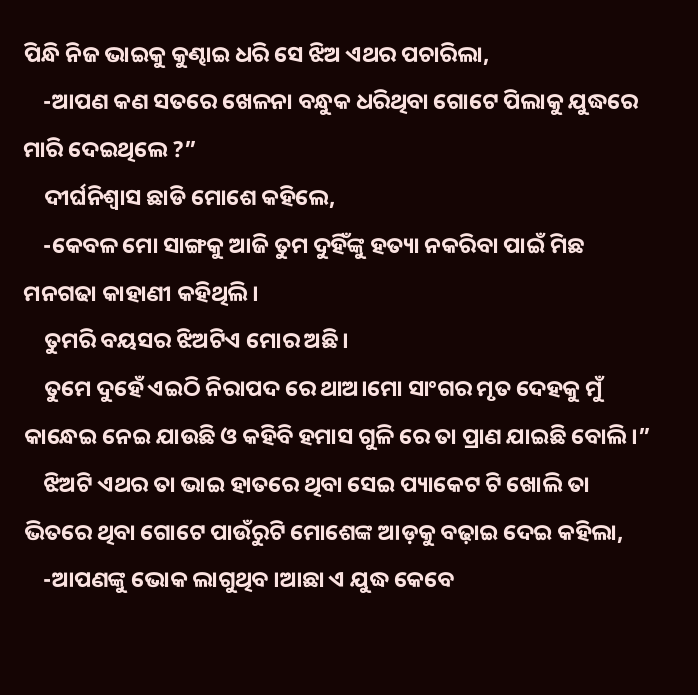ପିନ୍ଧି ନିଜ ଭାଇକୁ କୁଣ୍ଢାଇ ଧରି ସେ ଝିଅ ଏଥର ପଚାରିଲା,
    -ଆପଣ କଣ ସତରେ ଖେଳନା ବନ୍ଧୁକ ଧରିଥିବା ଗୋଟେ ପିଲାକୁ ଯୁଦ୍ଧରେ ମାରି ଦେଇଥିଲେ ?”
    ଦୀର୍ଘନିଶ୍ବାସ ଛାଡି ମୋଶେ କହିଲେ,
    -କେବଳ ମୋ ସାଙ୍ଗକୁ ଆଜି ତୁମ ଦୁହିଁଙ୍କୁ ହତ୍ୟା ନକରିବା ପାଇଁ ମିଛ ମନଗଢା କାହାଣୀ କହିଥିଲି।
    ତୁମରି ବୟସର ଝିଅଟିଏ ମୋର ଅଛି।
    ତୁମେ ଦୁହେଁ ଏଇଠି ନିରାପଦ ରେ ଥାଅ।ମୋ ସାଂଗର ମୃତ ଦେହକୁ ମୁଁ କାନ୍ଧେଇ ନେଇ ଯାଉଛି ଓ କହିବି ହମାସ ଗୁଳି ରେ ତା ପ୍ରାଣ ଯାଇଛି ବୋଲି।”
    ଝିଅଟି ଏଥର ତା ଭାଇ ହାତରେ ଥିବା ସେଇ ପ୍ୟାକେଟ ଟି ଖୋଲି ତା ଭିତରେ ଥିବା ଗୋଟେ ପାଉଁରୁଟି ମୋଶେଙ୍କ ଆଡ଼କୁ ବଢ଼ାଇ ଦେଇ କହିଲା,
    -ଆପଣଙ୍କୁ ଭୋକ ଲାଗୁଥିବ ।ଆଛା ଏ ଯୁଦ୍ଧ କେବେ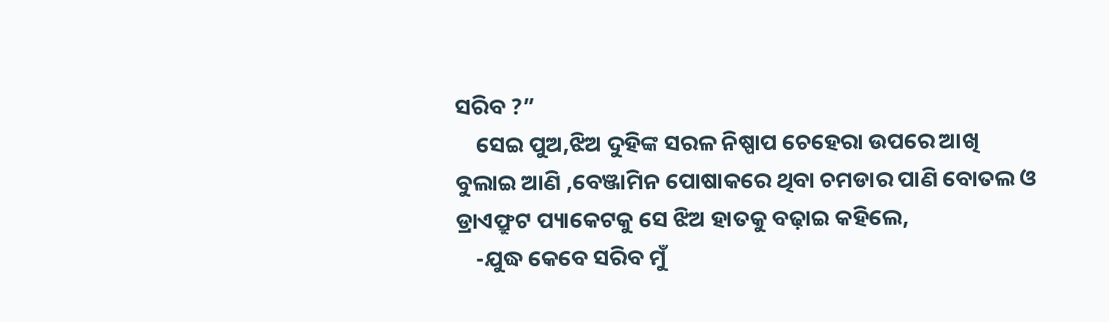ସରିବ ?”
    ସେଇ ପୁଅ,ଝିଅ ଦୁହିଙ୍କ ସରଳ ନିଷ୍ପାପ ଚେହେରା ଉପରେ ଆଖି ବୁଲାଇ ଆଣି ,ବେଞ୍ଜାମିନ ପୋଷାକରେ ଥିବା ଚମଡାର ପାଣି ବୋତଲ ଓ ଡ୍ରାଏଫ୍ରୁଟ ପ୍ୟାକେଟକୁ ସେ ଝିଅ ହାତକୁ ବଢ଼ାଇ କହିଲେ,
    -ଯୁଦ୍ଧ କେବେ ସରିବ ମୁଁ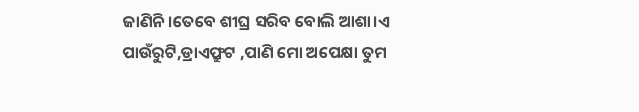ଜାଣିନି।ତେବେ ଶୀଘ୍ର ସରିବ ବୋଲି ଆଶା।ଏ ପାଉଁରୁଟି,ଡ୍ରାଏଫ୍ରୁଟ ,ପାଣି ମୋ ଅପେକ୍ଷା ତୁମ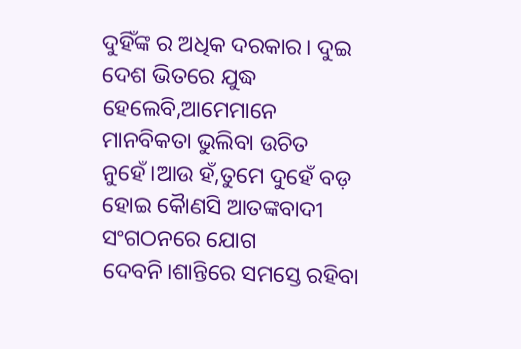ଦୁହିଁଙ୍କ ର ଅଧିକ ଦରକାର। ଦୁଇ ଦେଶ ଭିତରେ ଯୁଦ୍ଧ ହେଲେବି,ଆମେମାନେ ମାନବିକତା ଭୁଲିବା ଉଚିତ ନୁହେଁ।ଆଉ ହଁ,ତୁମେ ଦୁହେଁ ବଡ଼ ହୋଇ କୋୖଣସି ଆତଙ୍କବାଦୀ ସଂଗଠନରେ ଯୋଗ ଦେବନି।ଶାନ୍ତିରେ ସମସ୍ତେ ରହିବା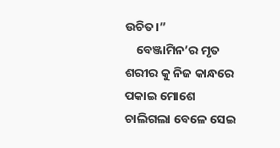ଉଚିତ।”
    ବେଞ୍ଜାମିନ’ର ମୃତ ଶରୀର କୁ ନିଜ କାନ୍ଧରେ ପକାଇ ମୋଶେ ଚାଲିଗଲା ବେଳେ ସେଇ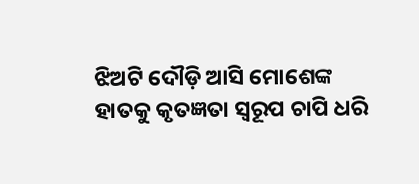ଝିଅଟି ଦୌଡ଼ି ଆସି ମୋଶେଙ୍କ ହାତକୁ କୃତଜ୍ଞତା ସ୍ୱରୂପ ଚାପି ଧରି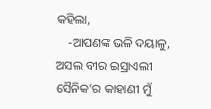କହିଲା,
    -ଆପଣଙ୍କ ଭଳି ଦୟାଳୁ, ଅସଲ ବୀର ଇସ୍ରାଏଲୀ ସୈନିକ’ର କାହାଣୀ ମୁଁ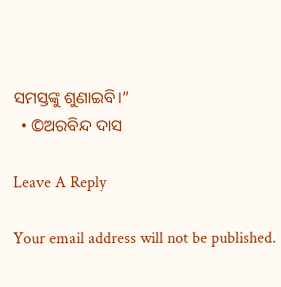ସମସ୍ତଙ୍କୁ ଶୁଣାଇବି।”
  • ©ଅରବିନ୍ଦ ଦାସ

Leave A Reply

Your email address will not be published.